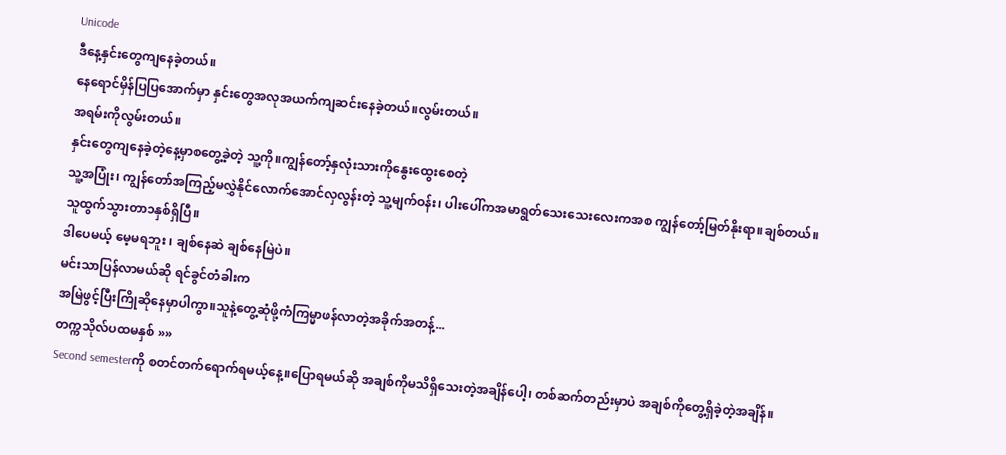Unicode
ဒီနေ့နှင်းတွေကျနေခဲ့တယ်။
နေရောင်မှိန်ပြပြအောက်မှာ နှင်းတွေအလုအယက်ကျဆင်းနေခဲ့တယ်။လွမ်းတယ်။
အရမ်းကိုလွမ်းတယ်။
နှင်းတွေကျနေခဲ့တဲ့နေ့မှာစတွေ့ခဲ့တဲ့ သူ့ကို။ကျွန်တော့်နှလုံးသားကိုနွေးထွေးစေတဲ့
သူ့အပြုံး၊ ကျွန်တော်အကြည့်မလွှဲနိုင်လောက်အောင်လှလွန်းတဲ့ သူ့မျက်ဝန်း၊ ပါးပေါ်ကအမာရွတ်သေးသေးလေးကအစ ကျွန်တော့်မြတ်နိုးရာ။ချစ်တယ်။
သူထွက်သွားတာ၁နှစ်ရှိပြီ။
ဒါပေမယ့် မေ့မရဘူး ၊ ချစ်နေဆဲ ချစ်နေမြဲပဲ။
မင်းသာပြန်လာမယ်ဆို ရင်ခွင်တံခါးက
အမြဲဖွင့်ပြီးကြိုဆိုနေမှာပါကွာ။သူနဲ့တွေ့ဆုံဖို့ကံကြမ္မာဖန်လာတဲ့အခိုက်အတန့်...
တက္ကသိုလ်ပထမနှစ် »»
Second semesterကို စတင်တက်ရောက်ရမယ့်နေ့။ပြောရမယ်ဆို အချစ်ကိုမသိရှိသေးတဲ့အချိန်ပေါ့၊ တစ်ဆက်တည်းမှာပဲ အချစ်ကိုတွေ့ရှိခဲ့တဲ့အချိန်။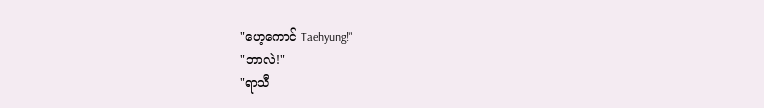"ဟေ့ကောင် Taehyung!"
"ဘာလဲ!"
"ရာသီ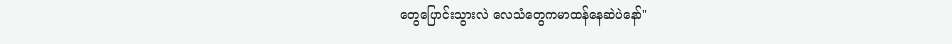တွေပြောင်းသွားလဲ လေသံတွေကမာထန်နေဆဲပဲနော်"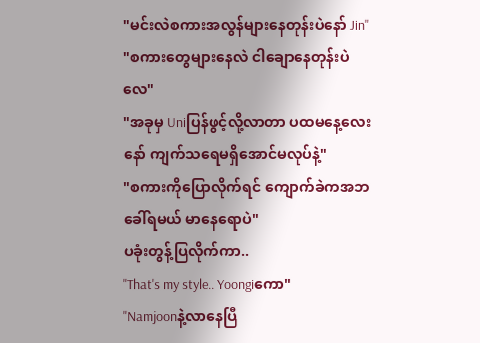"မင်းလဲစကားအလွန်များနေတုန်းပဲနော် Jin"
"စကားတွေများနေလဲ ငါချောနေတုန်းပဲလေ"
"အခုမှ Uniပြန်ဖွင့်လို့လာတာ ပထမနေ့လေးနော် ကျက်သရေမရှိအောင်မလုပ်နဲ့"
"စကားကိုပြောလိုက်ရင် ကျောက်ခဲကအဘခေါ်ရမယ် မာနေရောပဲ"
ပခုံးတွန့်ပြလိုက်ကာ..
"That's my style.. Yoongiကော"
"Namjoonနဲ့လာနေပြီ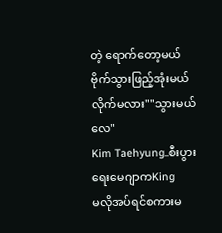တဲ့ ရောက်တော့မယ်
ဗိုက်သွားဖြည့်အုံးမယ် လိုက်မလား""သွားမယ်လေ"
Kim Taehyung..စီးပွားရေးမေဂျာကKing
မလိုအပ်ရင်စကားမ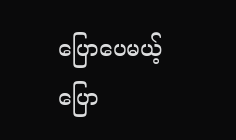ပြောပေမယ့် ပြော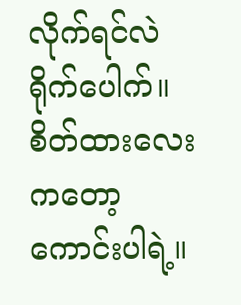လိုက်ရင်လဲ ရိုက်ပေါက်။
စိတ်ထားလေးကတော့ကောင်းပါရဲ့။